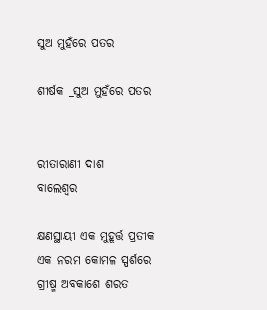ସୁଅ ମୁହଁରେ ପତର

ଶୀର୍ଷକ _ସୁଅ ମୁହଁରେ ପତର


ରୀତାରାଣୀ ଦାଶ
ବାଲେଶ୍ୱର

କ୍ଷଣସ୍ଥାୟୀ ଏକ ମୁହୂର୍ତ୍ତ ପ୍ରତୀକ
ଏକ ନରମ କୋମଳ ସ୍ପର୍ଶରେ
ଗ୍ରୀଷ୍ମ ଅବକାଶେ ଶରତ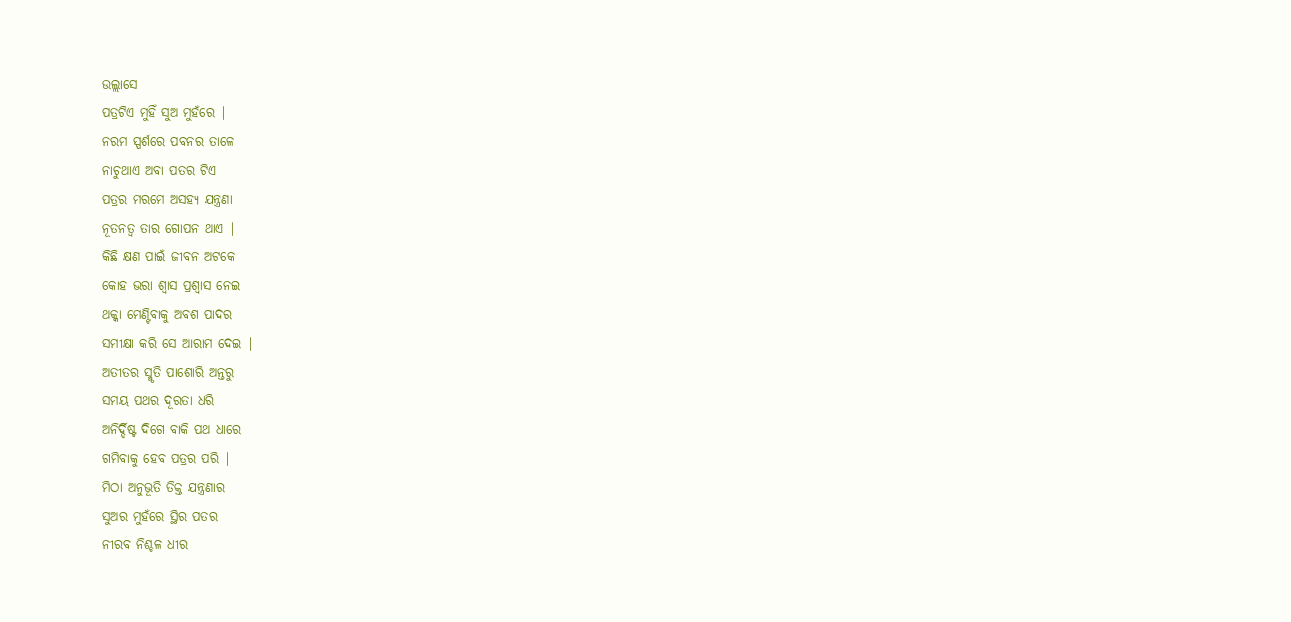ଉଲ୍ଲାସେ
ପତ୍ରଟିଏ ମୁହିଁ ସୁଅ ମୁହଁରେ |
ନରମ ସ୍ପର୍ଶରେ ପବନର ତାଳେ
ନାଚୁଥାଏ ଅବା ପତର ଟିଏ
ପତ୍ରର ମରମେ ଅସହ୍ୟ ଯନ୍ତ୍ରଣା
ନୂତନତ୍ୱ ତାର ଗୋପନ ଥାଏ |
କିଛି କ୍ଷଣ ପାଇଁ ଜୀବନ ଅଟକେ
କୋହ ଭରା ଶ୍ୱାସ ପ୍ରଶ୍ୱାସ ନେଇ
ଥକ୍କା ମେଣ୍ଟିବାକୁ ଅବଶ ପାଦର
ସମୀକ୍ଷା କରି ସେ ଆରାମ ଦେଇ |
ଅତୀତର ସ୍ମୃତି ପାଶୋରି ଅନ୍ତରୁ
ସମୟ ପଥର ଦୂରତା ଧରି
ଅନିର୍ଦ୍ଦିଷ୍ଟ ଦିଗେ ବାକି ପଥ ଧାରେ
ଗମିବାକୁ ହେବ ପତ୍ରର ପରି |
ମିଠା ଅନୁଭୂତି ତିକ୍ତ ଯନ୍ତ୍ରଣାର
ସୁଅର ମୁହଁରେ ସ୍ଥିର ପତର
ନୀରବ ନିଶ୍ଚଳ ଧୀର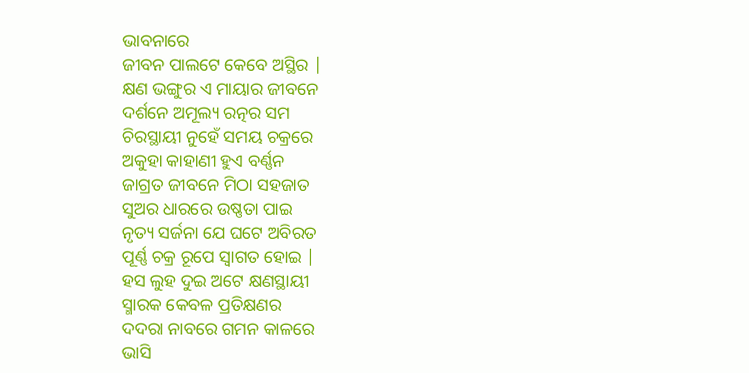ଭାବନାରେ
ଜୀବନ ପାଲଟେ କେବେ ଅସ୍ଥିର |
କ୍ଷଣ ଭଙ୍ଗୁର ଏ ମାୟାର ଜୀବନେ
ଦର୍ଶନେ ଅମୂଲ୍ୟ ରତ୍ନର ସମ
ଚିରସ୍ଥାୟୀ ନୁହେଁ ସମୟ ଚକ୍ରରେ
ଅକୁହା କାହାଣୀ ହୁଏ ବର୍ଣ୍ଣନ
ଜାଗ୍ରତ ଜୀବନେ ମିଠା ସହଜାତ
ସୁଅର ଧାରରେ ଉଷ୍ଣତା ପାଇ
ନୃତ୍ୟ ସର୍ଜନା ଯେ ଘଟେ ଅବିରତ
ପୂର୍ଣ୍ଣ ଚକ୍ର ରୂପେ ସ୍ୱାଗତ ହୋଇ |
ହସ ଲୁହ ଦୁଇ ଅଟେ କ୍ଷଣସ୍ଥାୟୀ
ସ୍ମାରକ କେବଳ ପ୍ରତିକ୍ଷଣର
ଦଦରା ନାବରେ ଗମନ କାଳରେ
ଭାସି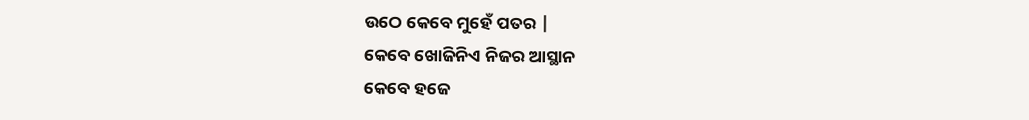ଉଠେ କେବେ ମୁହେଁ ପତର |
କେବେ ଖୋଜିନିଏ ନିଜର ଆସ୍ଥାନ
କେବେ ହଜେ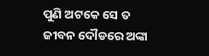ପୁଣି ଅଟକେ ସେ ତ
ଜୀବନ ଦୌଡରେ ଅଙ୍କା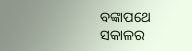ବଙ୍କାପଥେ
ସକାଳର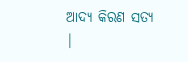ଆଦ୍ୟ କିରଣ ସତ୍ୟ |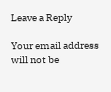Leave a Reply

Your email address will not be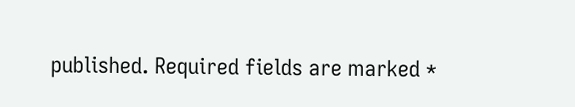published. Required fields are marked *